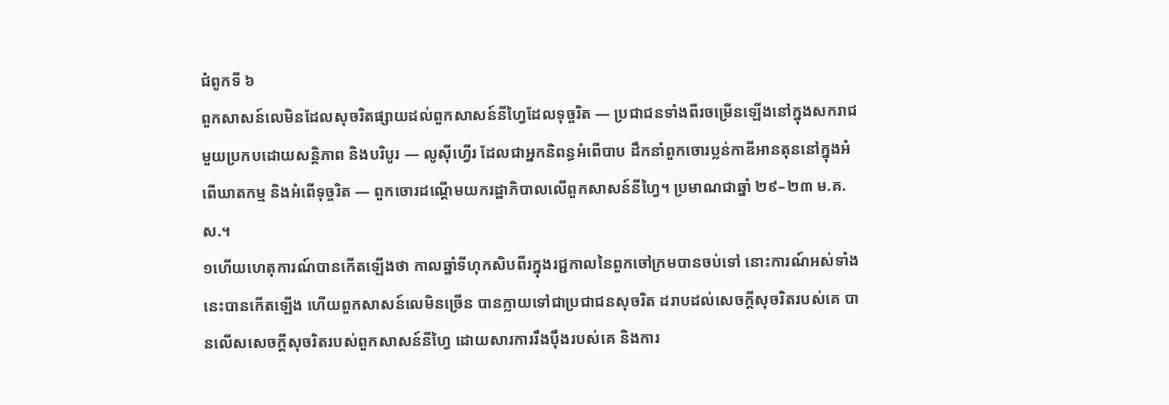ជំពូកទី ៦
ពួកសាសន៍លេមិនដែលសុចរិតផ្សាយដល់ពួកសាសន៍នីហ្វៃដែលទុច្ចរិត — ប្រជាជនទាំងពីរចម្រើនឡើងនៅក្នុងសករាជមួយប្រកបដោយសន្តិភាព និងបរិបូរ — លូស៊ីហ្វើរ ដែលជាអ្នកនិពន្ធអំពើបាប ដឹកនាំពួកចោរប្លន់កាឌីអានតុននៅក្នុងអំពើឃាតកម្ម និងអំពើទុច្ចរិត — ពួកចោរដណ្ដើមយករដ្ឋាភិបាលលើពួកសាសន៍នីហ្វៃ។ ប្រមាណជាឆ្នាំ ២៩–២៣ ម.គ.ស.។
១ហើយហេតុការណ៍បានកើតឡើងថា កាលឆ្នាំទីហុកសិបពីរក្នុងរជ្ជកាលនៃពួកចៅក្រមបានចប់ទៅ នោះការណ៍អស់ទាំងនេះបានកើតឡើង ហើយពួកសាសន៍លេមិនច្រើន បានក្លាយទៅជាប្រជាជនសុចរិត ដរាបដល់សេចក្ដីសុចរិតរបស់គេ បានលើសសេចក្ដីសុចរិតរបស់ពួកសាសន៍នីហ្វៃ ដោយសារការរឹងប៉ឹងរបស់គេ និងការ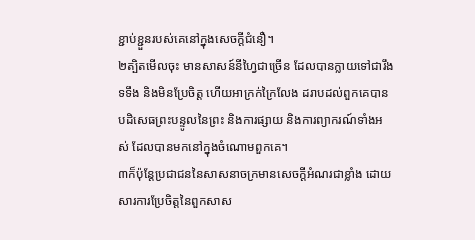ខ្ជាប់ខ្ជួនរបស់គេនៅក្នុងសេចក្ដីជំនឿ។
២ត្បិតមើលចុះ មានសាសន៍នីហ្វៃជាច្រើន ដែលបានក្លាយទៅជារឹងទទឹង និងមិនប្រែចិត្ត ហើយអាក្រក់ក្រៃលែង ដរាបដល់ពួកគេបានបដិសេធព្រះបន្ទូលនៃព្រះ និងការផ្សាយ និងការព្យាករណ៍ទាំងអស់ ដែលបានមកនៅក្នុងចំណោមពួកគេ។
៣ក៏ប៉ុន្តែប្រជាជននៃសាសនាចក្រមានសេចក្ដីអំណរជាខ្លាំង ដោយសារការប្រែចិត្តនៃពួកសាស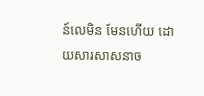ន៍លេមិន មែនហើយ ដោយសារសាសនាច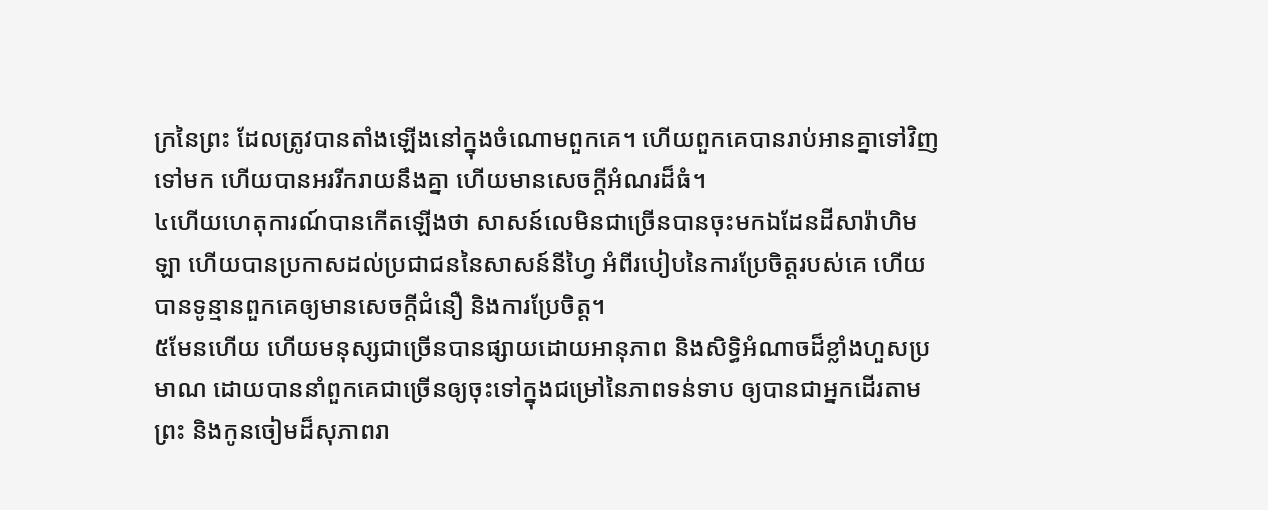ក្រនៃព្រះ ដែលត្រូវបានតាំងឡើងនៅក្នុងចំណោមពួកគេ។ ហើយពួកគេបានរាប់អានគ្នាទៅវិញទៅមក ហើយបានអររីករាយនឹងគ្នា ហើយមានសេចក្ដីអំណរដ៏ធំ។
៤ហើយហេតុការណ៍បានកើតឡើងថា សាសន៍លេមិនជាច្រើនបានចុះមកឯដែនដីសារ៉ាហិមឡា ហើយបានប្រកាសដល់ប្រជាជននៃសាសន៍នីហ្វៃ អំពីរបៀបនៃការប្រែចិត្តរបស់គេ ហើយបានទូន្មានពួកគេឲ្យមានសេចក្ដីជំនឿ និងការប្រែចិត្ត។
៥មែនហើយ ហើយមនុស្សជាច្រើនបានផ្សាយដោយអានុភាព និងសិទ្ធិអំណាចដ៏ខ្លាំងហួសប្រមាណ ដោយបាននាំពួកគេជាច្រើនឲ្យចុះទៅក្នុងជម្រៅនៃភាពទន់ទាប ឲ្យបានជាអ្នកដើរតាមព្រះ និងកូនចៀមដ៏សុភាពរា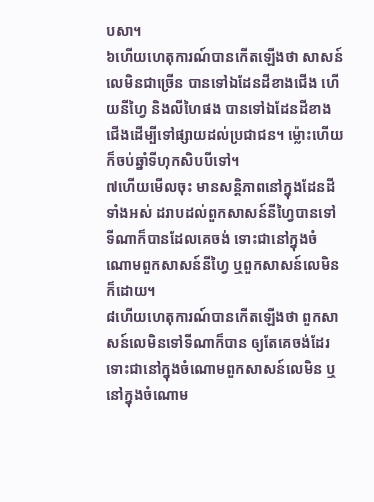បសា។
៦ហើយហេតុការណ៍បានកើតឡើងថា សាសន៍លេមិនជាច្រើន បានទៅឯដែនដីខាងជើង ហើយនីហ្វៃ និងលីហៃផង បានទៅឯដែនដីខាងជើងដើម្បីទៅផ្សាយដល់ប្រជាជន។ ម្ល៉ោះហើយ ក៏ចប់ឆ្នាំទីហុកសិបបីទៅ។
៧ហើយមើលចុះ មានសន្តិភាពនៅក្នុងដែនដីទាំងអស់ ដរាបដល់ពួកសាសន៍នីហ្វៃបានទៅទីណាក៏បានដែលគេចង់ ទោះជានៅក្នុងចំណោមពួកសាសន៍នីហ្វៃ ឬពួកសាសន៍លេមិនក៏ដោយ។
៨ហើយហេតុការណ៍បានកើតឡើងថា ពួកសាសន៍លេមិនទៅទីណាក៏បាន ឲ្យតែគេចង់ដែរ ទោះជានៅក្នុងចំណោមពួកសាសន៍លេមិន ឬនៅក្នុងចំណោម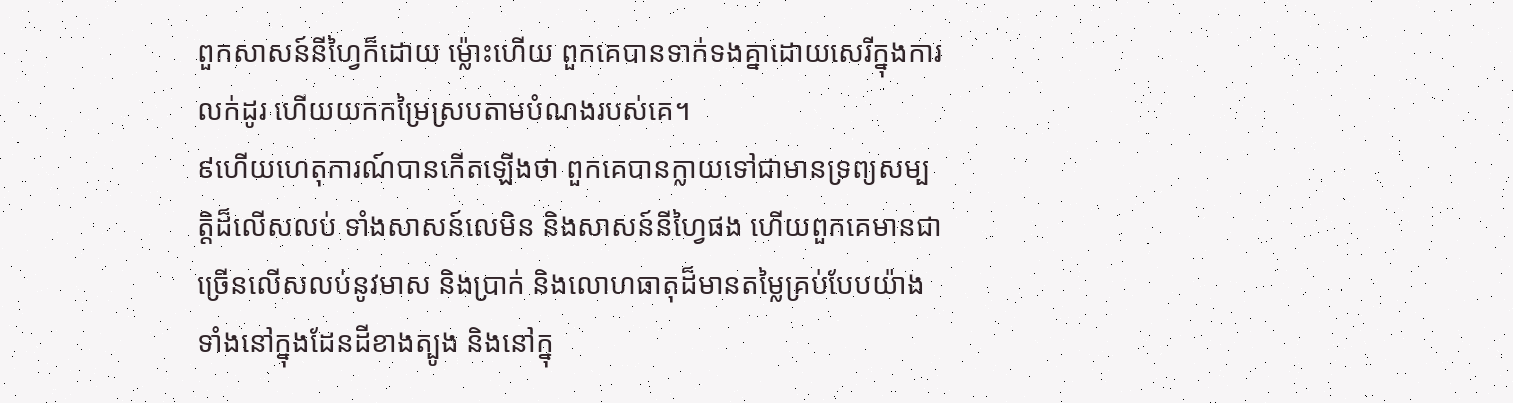ពួកសាសន៍នីហ្វៃក៏ដោយ ម្ល៉ោះហើយ ពួកគេបានទាក់ទងគ្នាដោយសេរីក្នុងការលក់ដូរ ហើយយកកម្រៃស្របតាមបំណងរបស់គេ។
៩ហើយហេតុការណ៍បានកើតឡើងថា ពួកគេបានក្លាយទៅជាមានទ្រព្យសម្បត្តិដ៏លើសលប់ ទាំងសាសន៍លេមិន និងសាសន៍នីហ្វៃផង ហើយពួកគេមានជាច្រើនលើសលប់នូវមាស និងប្រាក់ និងលោហធាតុដ៏មានតម្លៃគ្រប់បែបយ៉ាង ទាំងនៅក្នុងដែនដីខាងត្បូង និងនៅក្នុ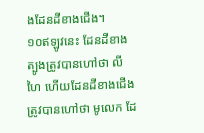ងដែនដីខាងជើង។
១០ឥឡូវនេះ ដែនដីខាងត្បូងត្រូវបានហៅថា លីហៃ ហើយដែនដីខាងជើងត្រូវបានហៅថា មូលេក ដែ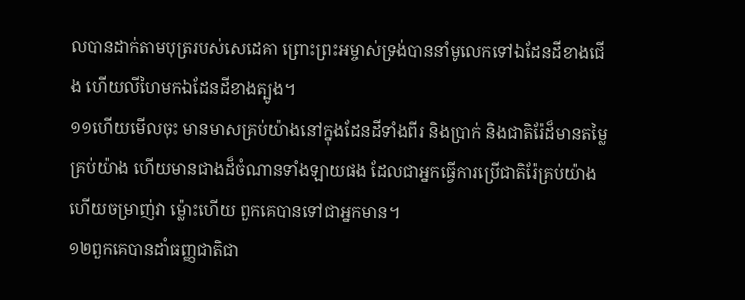លបានដាក់តាមបុត្ររបស់សេដេគា ព្រោះព្រះអម្ចាស់ទ្រង់បាននាំមូលេកទៅឯដែនដីខាងជើង ហើយលីហៃមកឯដែនដីខាងត្បូង។
១១ហើយមើលចុះ មានមាសគ្រប់យ៉ាងនៅក្នុងដែនដីទាំងពីរ និងប្រាក់ និងជាតិរ៉ែដ៏មានតម្លៃគ្រប់យ៉ាង ហើយមានជាងដ៏ចំណានទាំងឡាយផង ដែលជាអ្នកធ្វើការប្រើជាតិរ៉ែគ្រប់យ៉ាង ហើយចម្រាញ់វា ម្ល៉ោះហើយ ពួកគេបានទៅជាអ្នកមាន។
១២ពួកគេបានដាំធញ្ញជាតិជា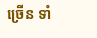ច្រើន ទាំ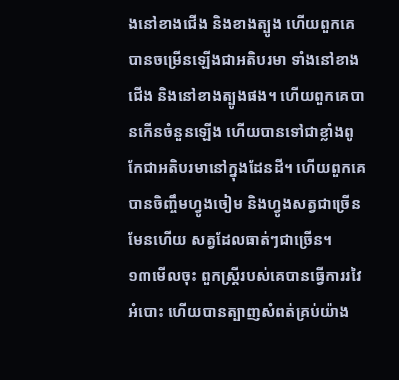ងនៅខាងជើង និងខាងត្បូង ហើយពួកគេបានចម្រើនឡើងជាអតិបរមា ទាំងនៅខាងជើង និងនៅខាងត្បូងផង។ ហើយពួកគេបានកើនចំនួនឡើង ហើយបានទៅជាខ្លាំងពូកែជាអតិបរមានៅក្នុងដែនដី។ ហើយពួកគេបានចិញ្ចឹមហ្វូងចៀម និងហ្វូងសត្វជាច្រើន មែនហើយ សត្វដែលធាត់ៗជាច្រើន។
១៣មើលចុះ ពួកស្ត្រីរបស់គេបានធ្វើការរវៃអំបោះ ហើយបានត្បាញសំពត់គ្រប់យ៉ាង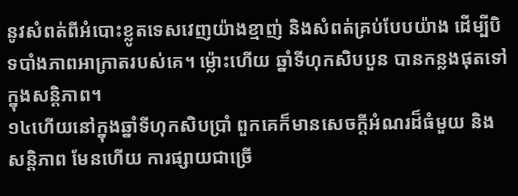នូវសំពត់ពីអំបោះខ្លូតទេសវេញយ៉ាងខ្មាញ់ និងសំពត់គ្រប់បែបយ៉ាង ដើម្បីបិទបាំងភាពអាក្រាតរបស់គេ។ ម្ល៉ោះហើយ ឆ្នាំទីហុកសិបបួន បានកន្លងផុតទៅក្នុងសន្តិភាព។
១៤ហើយនៅក្នុងឆ្នាំទីហុកសិបប្រាំ ពួកគេក៏មានសេចក្ដីអំណរដ៏ធំមួយ និងសន្តិភាព មែនហើយ ការផ្សាយជាច្រើ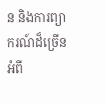ន និងការព្យាករណ៍ដ៏ច្រើនអំពី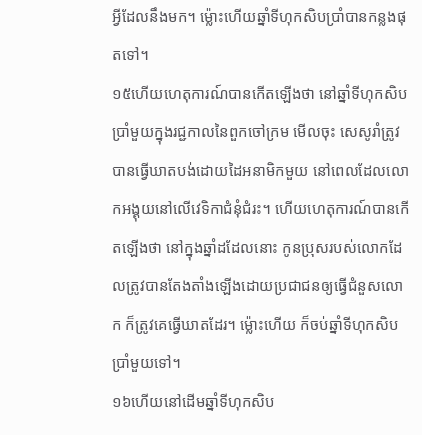អ្វីដែលនឹងមក។ ម្ល៉ោះហើយឆ្នាំទីហុកសិបប្រាំបានកន្លងផុតទៅ។
១៥ហើយហេតុការណ៍បានកើតឡើងថា នៅឆ្នាំទីហុកសិបប្រាំមួយក្នុងរជ្ជកាលនៃពួកចៅក្រម មើលចុះ សេសូរាំត្រូវបានធ្វើឃាតបង់ដោយដៃអនាមិកមួយ នៅពេលដែលលោកអង្គុយនៅលើវេទិកាជំនុំជំរះ។ ហើយហេតុការណ៍បានកើតឡើងថា នៅក្នុងឆ្នាំដដែលនោះ កូនប្រុសរបស់លោកដែលត្រូវបានតែងតាំងឡើងដោយប្រជាជនឲ្យធ្វើជំនួសលោក ក៏ត្រូវគេធ្វើឃាតដែរ។ ម្ល៉ោះហើយ ក៏ចប់ឆ្នាំទីហុកសិបប្រាំមួយទៅ។
១៦ហើយនៅដើមឆ្នាំទីហុកសិប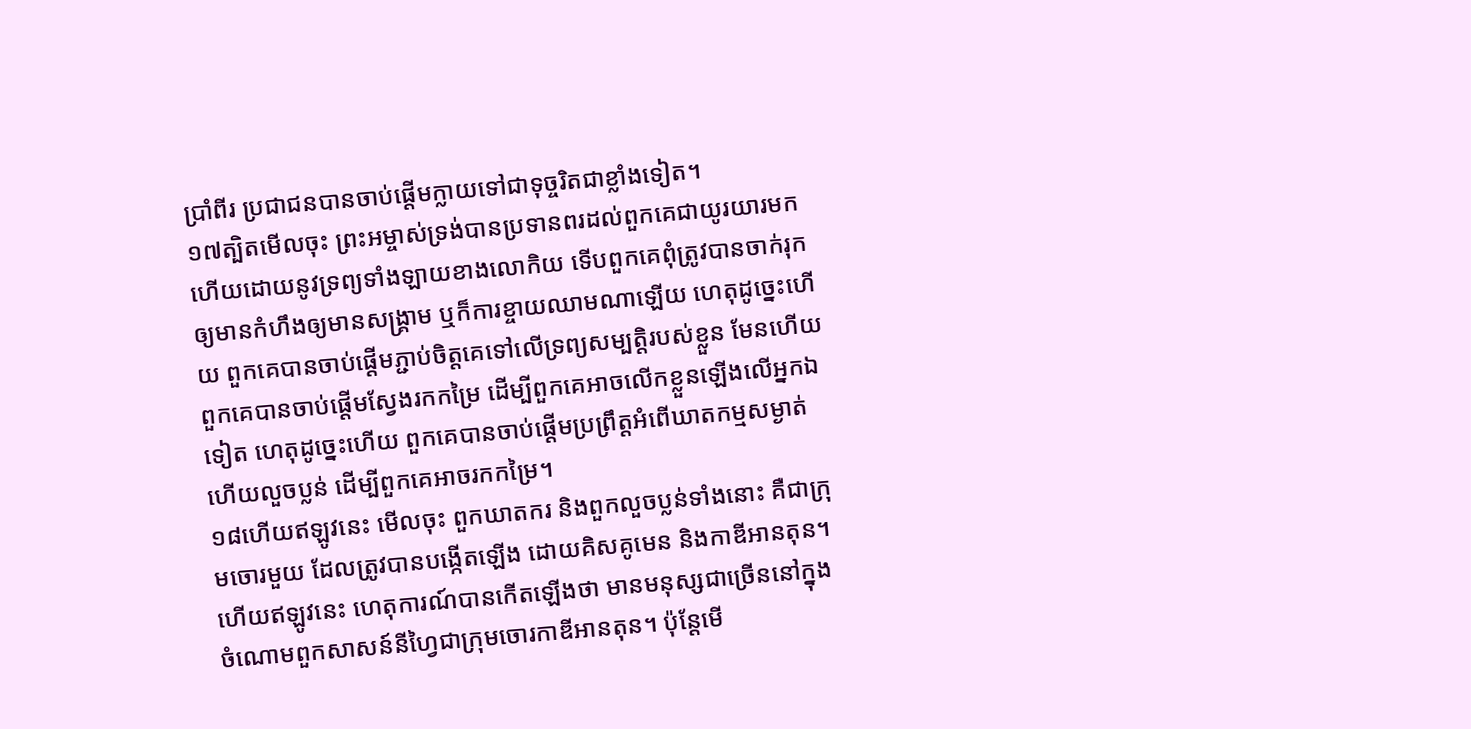ប្រាំពីរ ប្រជាជនបានចាប់ផ្ដើមក្លាយទៅជាទុច្ចរិតជាខ្លាំងទៀត។
១៧ត្បិតមើលចុះ ព្រះអម្ចាស់ទ្រង់បានប្រទានពរដល់ពួកគេជាយូរយារមកហើយដោយនូវទ្រព្យទាំងឡាយខាងលោកិយ ទើបពួកគេពុំត្រូវបានចាក់រុកឲ្យមានកំហឹងឲ្យមានសង្គ្រាម ឬក៏ការខ្ចាយឈាមណាឡើយ ហេតុដូច្នេះហើយ ពួកគេបានចាប់ផ្ដើមភ្ជាប់ចិត្តគេទៅលើទ្រព្យសម្បត្តិរបស់ខ្លួន មែនហើយ ពួកគេបានចាប់ផ្ដើមស្វែងរកកម្រៃ ដើម្បីពួកគេអាចលើកខ្លួនឡើងលើអ្នកឯទៀត ហេតុដូច្នេះហើយ ពួកគេបានចាប់ផ្ដើមប្រព្រឹត្តអំពើឃាតកម្មសម្ងាត់ ហើយលួចប្លន់ ដើម្បីពួកគេអាចរកកម្រៃ។
១៨ហើយឥឡូវនេះ មើលចុះ ពួកឃាតករ និងពួកលួចប្លន់ទាំងនោះ គឺជាក្រុមចោរមួយ ដែលត្រូវបានបង្កើតឡើង ដោយគិសគូមេន និងកាឌីអានតុន។ ហើយឥឡូវនេះ ហេតុការណ៍បានកើតឡើងថា មានមនុស្សជាច្រើននៅក្នុងចំណោមពួកសាសន៍នីហ្វៃជាក្រុមចោរកាឌីអានតុន។ ប៉ុន្តែមើ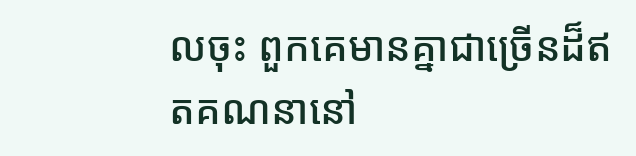លចុះ ពួកគេមានគ្នាជាច្រើនដ៏ឥតគណនានៅ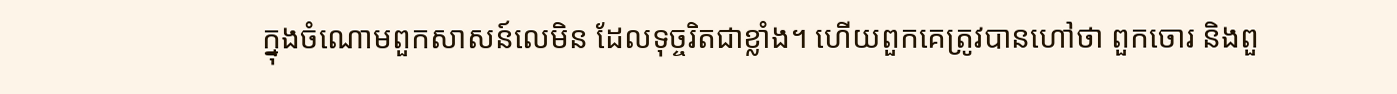ក្នុងចំណោមពួកសាសន៍លេមិន ដែលទុច្ចរិតជាខ្លាំង។ ហើយពួកគេត្រូវបានហៅថា ពួកចោរ និងពួ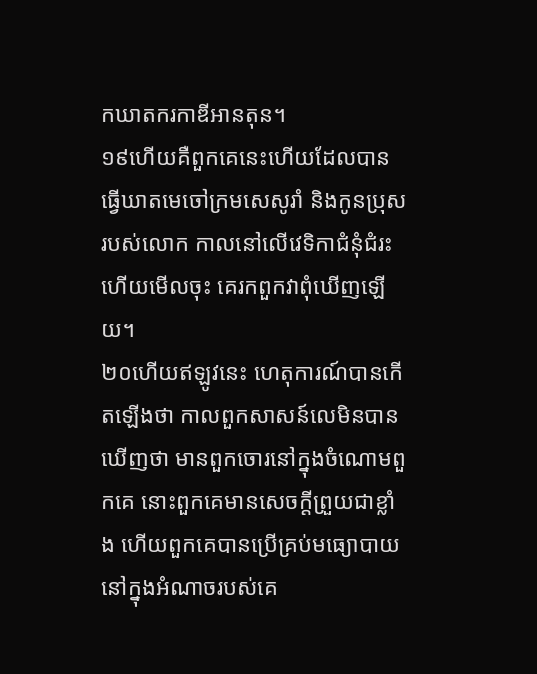កឃាតករកាឌីអានតុន។
១៩ហើយគឺពួកគេនេះហើយដែលបានធ្វើឃាតមេចៅក្រមសេសូរាំ និងកូនប្រុសរបស់លោក កាលនៅលើវេទិកាជំនុំជំរះ ហើយមើលចុះ គេរកពួកវាពុំឃើញឡើយ។
២០ហើយឥឡូវនេះ ហេតុការណ៍បានកើតឡើងថា កាលពួកសាសន៍លេមិនបានឃើញថា មានពួកចោរនៅក្នុងចំណោមពួកគេ នោះពួកគេមានសេចក្ដីព្រួយជាខ្លាំង ហើយពួកគេបានប្រើគ្រប់មធ្យោបាយនៅក្នុងអំណាចរបស់គេ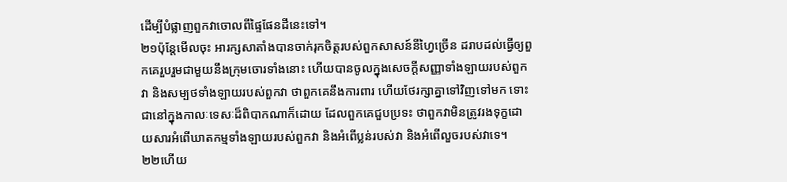ដើម្បីបំផ្លាញពួកវាចោលពីផ្ទៃផែនដីនេះទៅ។
២១ប៉ុន្តែមើលចុះ អារក្សសាតាំងបានចាក់រុកចិត្តរបស់ពួកសាសន៍នីហ្វៃច្រើន ដរាបដល់ធ្វើឲ្យពួកគេរួបរួមជាមួយនឹងក្រុមចោរទាំងនោះ ហើយបានចូលក្នុងសេចក្ដីសញ្ញាទាំងឡាយរបស់ពួកវា និងសម្បថទាំងឡាយរបស់ពួកវា ថាពួកគេនឹងការពារ ហើយថែរក្សាគ្នាទៅវិញទៅមក ទោះជានៅក្នុងកាលៈទេសៈដ៏ពិបាកណាក៏ដោយ ដែលពួកគេជួបប្រទះ ថាពួកវាមិនត្រូវរងទុក្ខដោយសារអំពើឃាតកម្មទាំងឡាយរបស់ពួកវា និងអំពើប្លន់របស់វា និងអំពើលួចរបស់វាទេ។
២២ហើយ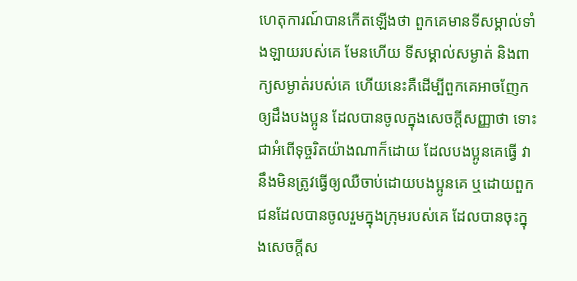ហេតុការណ៍បានកើតឡើងថា ពួកគេមានទីសម្គាល់ទាំងឡាយរបស់គេ មែនហើយ ទីសម្គាល់សម្ងាត់ និងពាក្យសម្ងាត់របស់គេ ហើយនេះគឺដើម្បីពួកគេអាចញែកឲ្យដឹងបងប្អូន ដែលបានចូលក្នុងសេចក្ដីសញ្ញាថា ទោះជាអំពើទុច្ចរិតយ៉ាងណាក៏ដោយ ដែលបងប្អូនគេធ្វើ វានឹងមិនត្រូវធ្វើឲ្យឈឺចាប់ដោយបងប្អូនគេ ឬដោយពួកជនដែលបានចូលរួមក្នុងក្រុមរបស់គេ ដែលបានចុះក្នុងសេចក្ដីស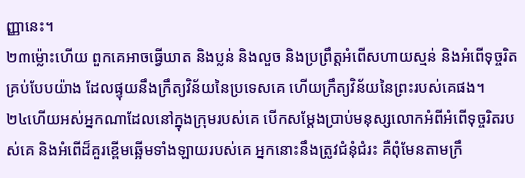ញ្ញានេះ។
២៣ម្ល៉ោះហើយ ពួកគេអាចធ្វើឃាត និងប្លន់ និងលួច និងប្រព្រឹត្តអំពើសហាយស្មន់ និងអំពើទុច្ចរិតគ្រប់បែបយ៉ាង ដែលផ្ទុយនឹងក្រឹត្យវិន័យនៃប្រទេសគេ ហើយក្រឹត្យវិន័យនៃព្រះរបស់គេផង។
២៤ហើយអស់អ្នកណាដែលនៅក្នុងក្រុមរបស់គេ បើកសម្ដែងប្រាប់មនុស្សលោកអំពីអំពើទុច្ចរិតរបស់គេ និងអំពើដ៏គួរខ្ពើមឆ្អើមទាំងឡាយរបស់គេ អ្នកនោះនឹងត្រូវជំនុំជំរះ គឺពុំមែនតាមក្រឹ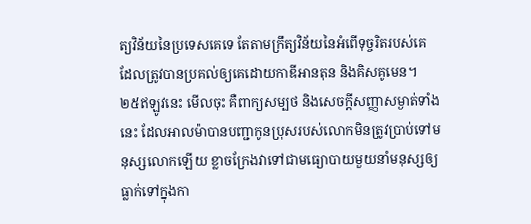ត្យវិន័យនៃប្រទេសគេទេ តែតាមក្រឹត្យវិន័យនៃអំពើទុច្ចរិតរបស់គេ ដែលត្រូវបានប្រគល់ឲ្យគេដោយកាឌីអានតុន និងគិសគូមេន។
២៥ឥឡូវនេះ មើលចុះ គឺពាក្យសម្បថ និងសេចក្ដីសញ្ញាសម្ងាត់ទាំងនេះ ដែលអាលម៉ាបានបញ្ជាកូនប្រុសរបស់លោកមិនត្រូវប្រាប់ទៅមនុស្សលោកឡើយ ខ្លាចក្រែងវាទៅជាមធ្យោបាយមួយនាំមនុស្សឲ្យធ្លាក់ទៅក្នុងកា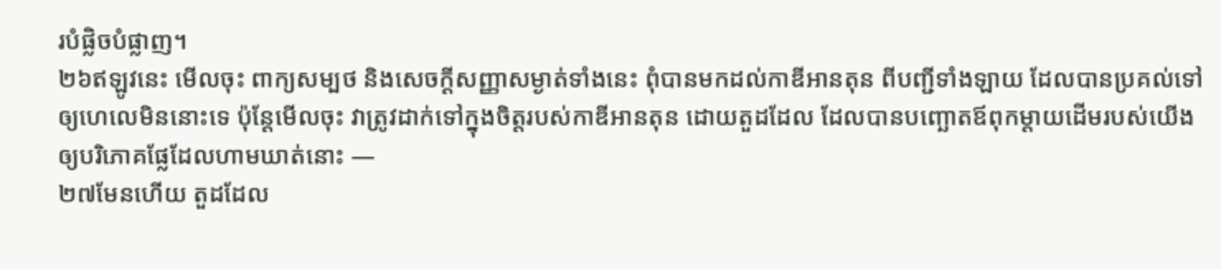របំផ្លិចបំផ្លាញ។
២៦ឥឡូវនេះ មើលចុះ ពាក្យសម្បថ និងសេចក្ដីសញ្ញាសម្ងាត់ទាំងនេះ ពុំបានមកដល់កាឌីអានតុន ពីបញ្ជីទាំងឡាយ ដែលបានប្រគល់ទៅឲ្យហេលេមិននោះទេ ប៉ុន្តែមើលចុះ វាត្រូវដាក់ទៅក្នុងចិត្តរបស់កាឌីអានតុន ដោយតួដដែល ដែលបានបញ្ឆោតឪពុកម្ដាយដើមរបស់យើងឲ្យបរិភោគផ្លែដែលហាមឃាត់នោះ —
២៧មែនហើយ តួដដែល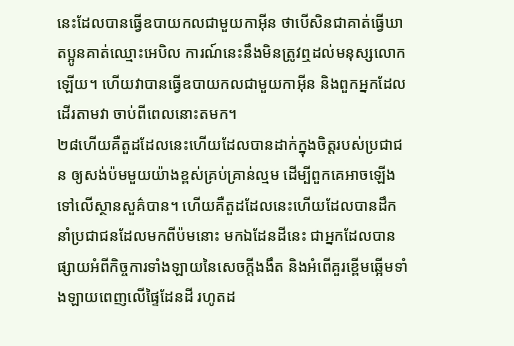នេះដែលបានធ្វើឧបាយកលជាមួយកាអ៊ីន ថាបើសិនជាគាត់ធ្វើឃាតប្អូនគាត់ឈ្មោះអេបិល ការណ៍នេះនឹងមិនត្រូវឮដល់មនុស្សលោកឡើយ។ ហើយវាបានធ្វើឧបាយកលជាមួយកាអ៊ីន និងពួកអ្នកដែលដើរតាមវា ចាប់ពីពេលនោះតមក។
២៨ហើយគឺតួដដែលនេះហើយដែលបានដាក់ក្នុងចិត្តរបស់ប្រជាជន ឲ្យសង់ប៉មមួយយ៉ាងខ្ពស់គ្រប់គ្រាន់ល្មម ដើម្បីពួកគេអាចឡើងទៅលើស្ថានសួគ៌បាន។ ហើយគឺតួដដែលនេះហើយដែលបានដឹកនាំប្រជាជនដែលមកពីប៉មនោះ មកឯដែនដីនេះ ជាអ្នកដែលបានផ្សាយអំពីកិច្ចការទាំងឡាយនៃសេចក្ដីងងឹត និងអំពើគួរខ្ពើមឆ្អើមទាំងឡាយពេញលើផ្ទៃដែនដី រហូតដ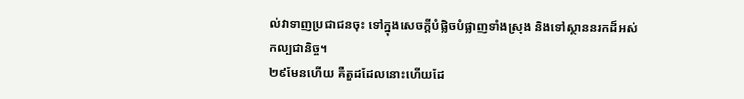ល់វាទាញប្រជាជនចុះ ទៅក្នុងសេចក្ដីបំផ្លិចបំផ្លាញទាំងស្រុង និងទៅស្ថាននរកដ៏អស់កល្បជានិច្ច។
២៩មែនហើយ គឺតួដដែលនោះហើយដែ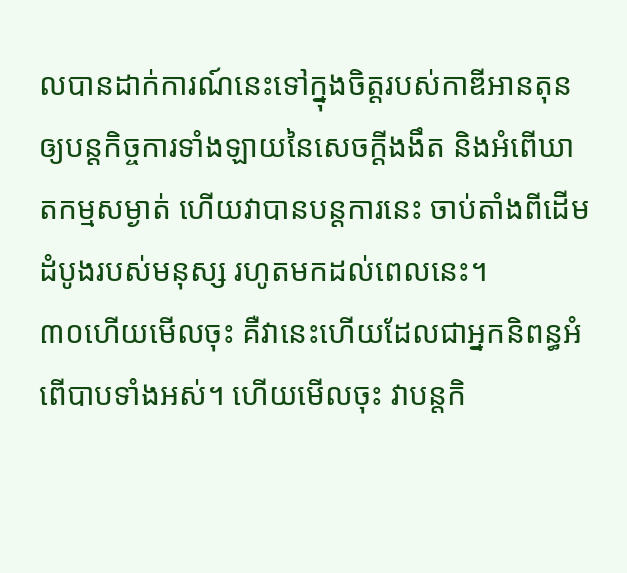លបានដាក់ការណ៍នេះទៅក្នុងចិត្តរបស់កាឌីអានតុន ឲ្យបន្តកិច្ចការទាំងឡាយនៃសេចក្ដីងងឹត និងអំពើឃាតកម្មសម្ងាត់ ហើយវាបានបន្តការនេះ ចាប់តាំងពីដើមដំបូងរបស់មនុស្ស រហូតមកដល់ពេលនេះ។
៣០ហើយមើលចុះ គឺវានេះហើយដែលជាអ្នកនិពន្ធអំពើបាបទាំងអស់។ ហើយមើលចុះ វាបន្តកិ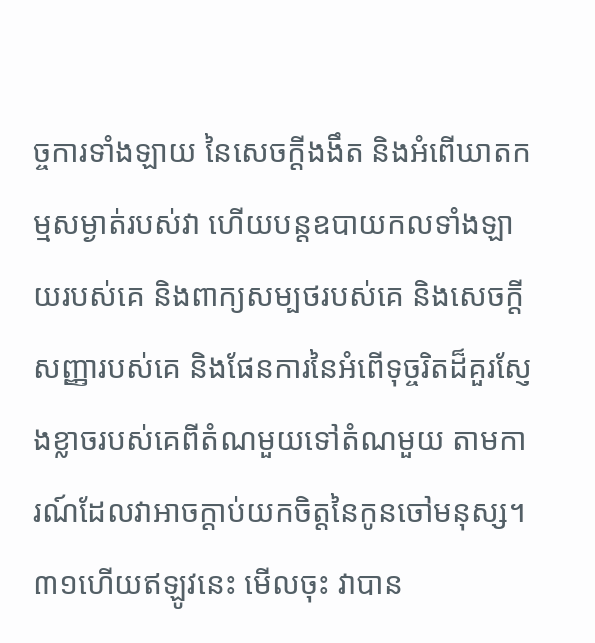ច្ចការទាំងឡាយ នៃសេចក្ដីងងឹត និងអំពើឃាតកម្មសម្ងាត់របស់វា ហើយបន្តឧបាយកលទាំងឡាយរបស់គេ និងពាក្យសម្បថរបស់គេ និងសេចក្ដីសញ្ញារបស់គេ និងផែនការនៃអំពើទុច្ចរិតដ៏គួរស្ញែងខ្លាចរបស់គេពីតំណមួយទៅតំណមួយ តាមការណ៍ដែលវាអាចក្ដាប់យកចិត្តនៃកូនចៅមនុស្ស។
៣១ហើយឥឡូវនេះ មើលចុះ វាបាន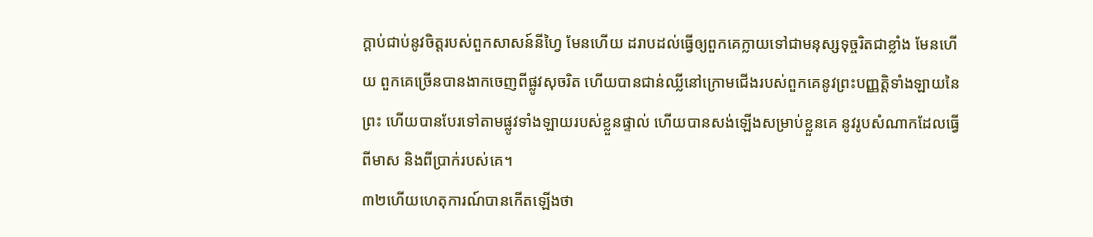ក្ដាប់ជាប់នូវចិត្តរបស់ពួកសាសន៍នីហ្វៃ មែនហើយ ដរាបដល់ធ្វើឲ្យពួកគេក្លាយទៅជាមនុស្សទុច្ចរិតជាខ្លាំង មែនហើយ ពួកគេច្រើនបានងាកចេញពីផ្លូវសុចរិត ហើយបានជាន់ឈ្លីនៅក្រោមជើងរបស់ពួកគេនូវព្រះបញ្ញត្តិទាំងឡាយនៃព្រះ ហើយបានបែរទៅតាមផ្លូវទាំងឡាយរបស់ខ្លួនផ្ទាល់ ហើយបានសង់ឡើងសម្រាប់ខ្លួនគេ នូវរូបសំណាកដែលធ្វើពីមាស និងពីប្រាក់របស់គេ។
៣២ហើយហេតុការណ៍បានកើតឡើងថា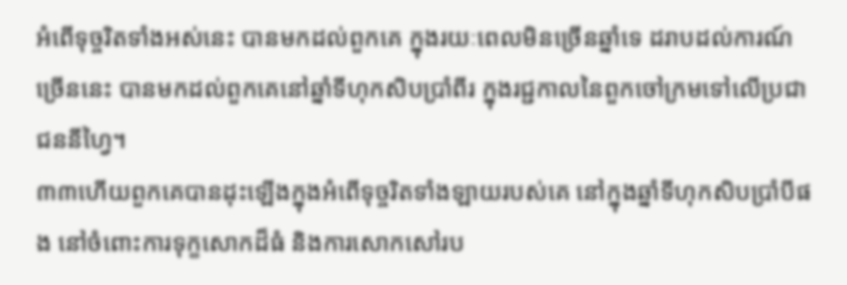អំពើទុច្ចរិតទាំងអស់នេះ បានមកដល់ពួកគេ ក្នុងរយៈពេលមិនច្រើនឆ្នាំទេ ដរាបដល់ការណ៍ច្រើននេះ បានមកដល់ពួកគេនៅឆ្នាំទីហុកសិបប្រាំពីរ ក្នុងរជ្ជកាលនៃពួកចៅក្រមទៅលើប្រជាជននីហ្វៃ។
៣៣ហើយពួកគេបានដុះឡើងក្នុងអំពើទុច្ចរិតទាំងឡាយរបស់គេ នៅក្នុងឆ្នាំទីហុកសិបប្រាំបីផង នៅចំពោះការទុក្ខសោកដ៏ធំ និងការសោកសៅរប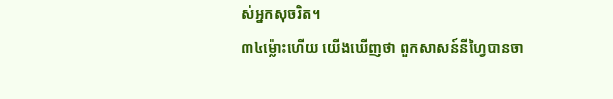ស់អ្នកសុចរិត។
៣៤ម្ល៉ោះហើយ យើងឃើញថា ពួកសាសន៍នីហ្វៃបានចា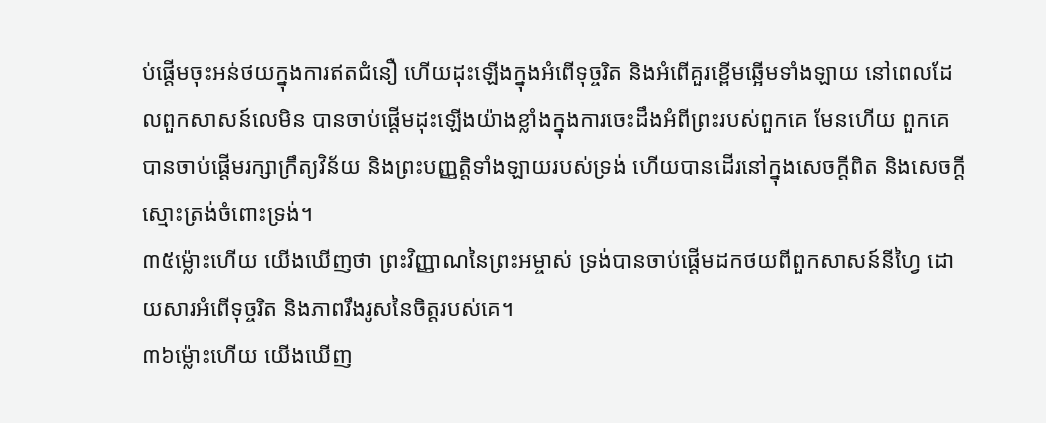ប់ផ្ដើមចុះអន់ថយក្នុងការឥតជំនឿ ហើយដុះឡើងក្នុងអំពើទុច្ចរិត និងអំពើគួរខ្ពើមឆ្អើមទាំងឡាយ នៅពេលដែលពួកសាសន៍លេមិន បានចាប់ផ្ដើមដុះឡើងយ៉ាងខ្លាំងក្នុងការចេះដឹងអំពីព្រះរបស់ពួកគេ មែនហើយ ពួកគេបានចាប់ផ្ដើមរក្សាក្រឹត្យវិន័យ និងព្រះបញ្ញត្តិទាំងឡាយរបស់ទ្រង់ ហើយបានដើរនៅក្នុងសេចក្ដីពិត និងសេចក្ដីស្មោះត្រង់ចំពោះទ្រង់។
៣៥ម្ល៉ោះហើយ យើងឃើញថា ព្រះវិញ្ញាណនៃព្រះអម្ចាស់ ទ្រង់បានចាប់ផ្ដើមដកថយពីពួកសាសន៍នីហ្វៃ ដោយសារអំពើទុច្ចរិត និងភាពរឹងរូសនៃចិត្តរបស់គេ។
៣៦ម្ល៉ោះហើយ យើងឃើញ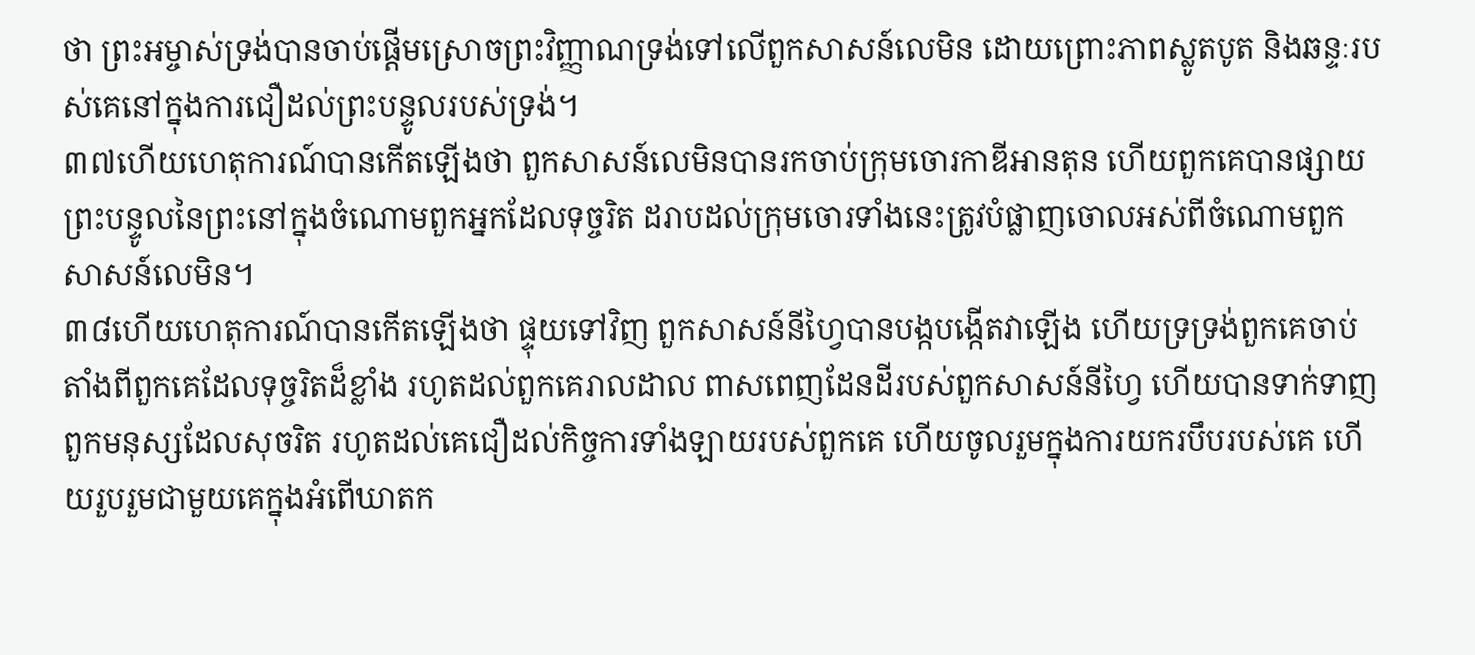ថា ព្រះអម្ចាស់ទ្រង់បានចាប់ផ្ដើមស្រោចព្រះវិញ្ញាណទ្រង់ទៅលើពួកសាសន៍លេមិន ដោយព្រោះភាពស្លូតបូត និងឆន្ទៈរបស់គេនៅក្នុងការជឿដល់ព្រះបន្ទូលរបស់ទ្រង់។
៣៧ហើយហេតុការណ៍បានកើតឡើងថា ពួកសាសន៍លេមិនបានរកចាប់ក្រុមចោរកាឌីអានតុន ហើយពួកគេបានផ្សាយព្រះបន្ទូលនៃព្រះនៅក្នុងចំណោមពួកអ្នកដែលទុច្ចរិត ដរាបដល់ក្រុមចោរទាំងនេះត្រូវបំផ្លាញចោលអស់ពីចំណោមពួកសាសន៍លេមិន។
៣៨ហើយហេតុការណ៍បានកើតឡើងថា ផ្ទុយទៅវិញ ពួកសាសន៍នីហ្វៃបានបង្កបង្កើតវាឡើង ហើយទ្រទ្រង់ពួកគេចាប់តាំងពីពួកគេដែលទុច្ចរិតដ៏ខ្លាំង រហូតដល់ពួកគេរាលដាល ពាសពេញដែនដីរបស់ពួកសាសន៍នីហ្វៃ ហើយបានទាក់ទាញពួកមនុស្សដែលសុចរិត រហូតដល់គេជឿដល់កិច្ចការទាំងឡាយរបស់ពួកគេ ហើយចូលរួមក្នុងការយករបឹបរបស់គេ ហើយរួបរួមជាមួយគេក្នុងអំពើឃាតក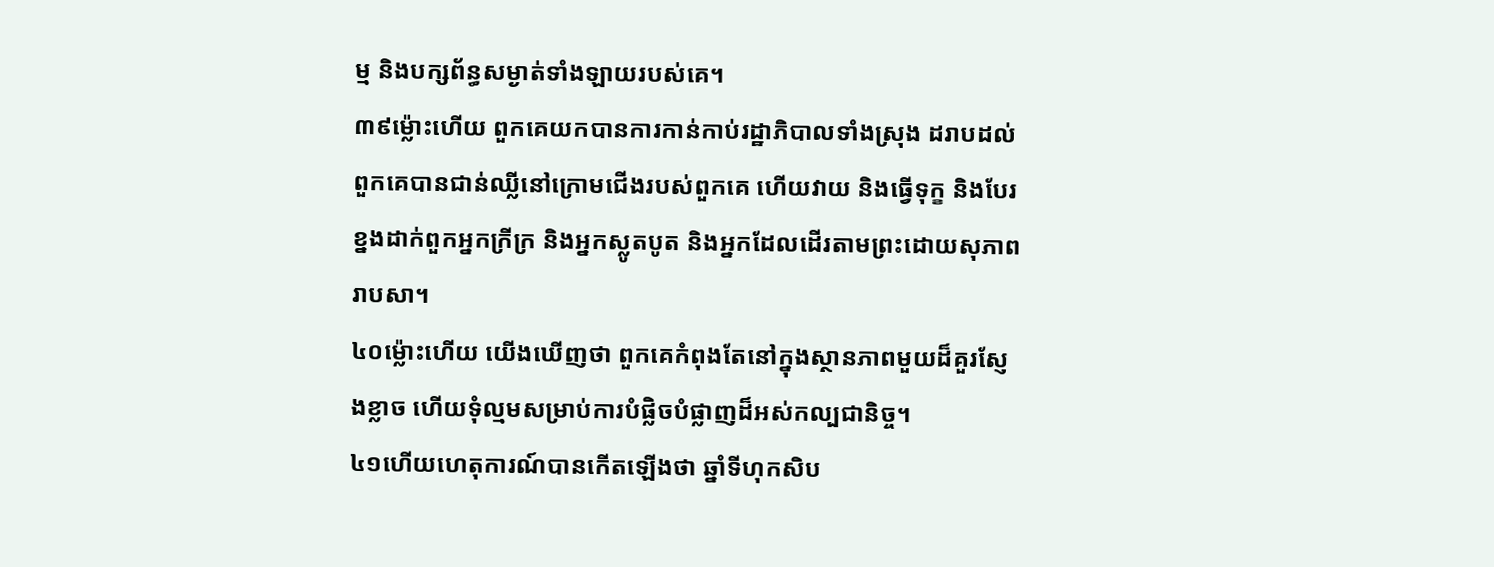ម្ម និងបក្សព័ន្ធសម្ងាត់ទាំងឡាយរបស់គេ។
៣៩ម្ល៉ោះហើយ ពួកគេយកបានការកាន់កាប់រដ្ឋាភិបាលទាំងស្រុង ដរាបដល់ពួកគេបានជាន់ឈ្លីនៅក្រោមជើងរបស់ពួកគេ ហើយវាយ និងធ្វើទុក្ខ និងបែរខ្នងដាក់ពួកអ្នកក្រីក្រ និងអ្នកស្លូតបូត និងអ្នកដែលដើរតាមព្រះដោយសុភាពរាបសា។
៤០ម្ល៉ោះហើយ យើងឃើញថា ពួកគេកំពុងតែនៅក្នុងស្ថានភាពមួយដ៏គួរស្ញែងខ្លាច ហើយទុំល្មមសម្រាប់ការបំផ្លិចបំផ្លាញដ៏អស់កល្បជានិច្ច។
៤១ហើយហេតុការណ៍បានកើតឡើងថា ឆ្នាំទីហុកសិប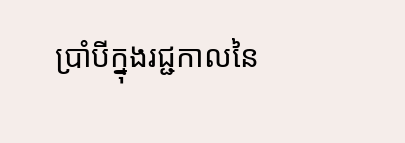ប្រាំបីក្នុងរជ្ជកាលនៃ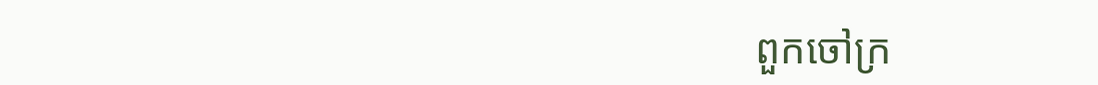ពួកចៅក្រ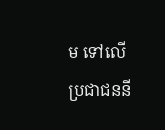ម ទៅលើប្រជាជននី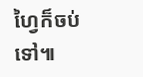ហ្វៃក៏ចប់ទៅ៕